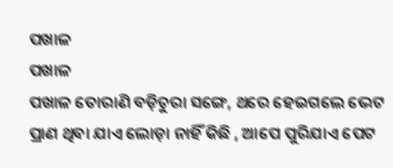ପଖାଳ
ପଖାଳ
ପଖାଳ ତୋରାଣି ବଡ଼ିଚୁରା ସଙ୍ଗେ, ଥରେ ହେଇଗଲେ ଭେଟ
ପ୍ରାଣ ଥିବା ଯାଏ ଲୋଡ଼ା ନାହିଁ କିଛି , ଆପେ ପୁରିଯାଏ ପେଟ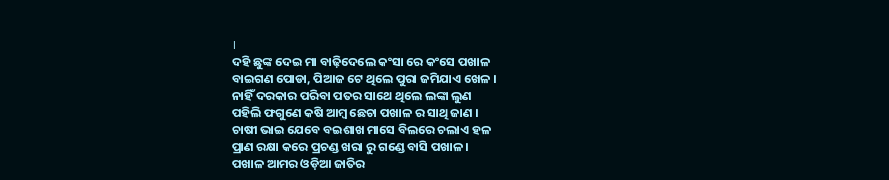।
ଦହି ଛୁଙ୍କ ଦେଇ ମା ବାଢ଼ିଦେଲେ କଂସା ରେ କଂସେ ପଖାଳ
ବାଇଗଣ ପୋଡା, ପିଆଜ ଟେ ଥିଲେ ପୁରା ଜମିଯାଏ ଖେଳ ।
ନାହିଁ ଦରକାର ପରିବା ପତର ସାଥେ ଥିଲେ ଲଙ୍କା ଲୁଣ
ପହିଲି ଫଗୁଣେ କଷି ଆମ୍ବ ଛେଚା ପଖାଳ ର ସାଥି ଜାଣ ।
ଚାଷୀ ଭାଇ ଯେବେ ବଇଶାଖ ମାସେ ବିଲରେ ଚଲାଏ ହଳ
ପ୍ରାଣ ରକ୍ଷା କରେ ପ୍ରଚଣ୍ଡ ଖରା ରୁ ଗଣ୍ଡେ ବାସି ପଖାଳ ।
ପଖାଳ ଆମର ଓଡ଼ିଆ ଜାତିର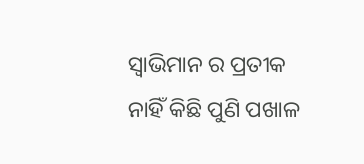ସ୍ୱାଭିମାନ ର ପ୍ରତୀକ
ନାହିଁ କିଛି ପୁଣି ପଖାଳ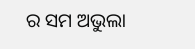ର ସମ ଅଭୁଲା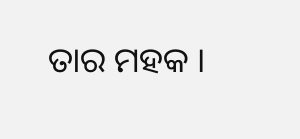ତାର ମହକ ।